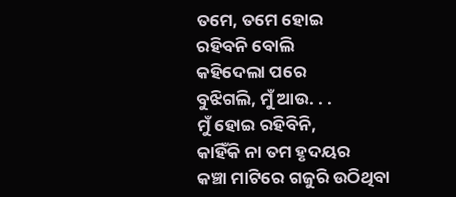ତମେ, ତମେ ହୋଇ
ରହିବନି ବୋଲି
କହିଦେଲା ପରେ
ବୁଝିଗଲି, ମୁଁ ଆଉ. . .
ମୁଁ ହୋଇ ରହିବିନି,
କାହିଁକି ନା ତମ ହୃଦୟର
କଞ୍ଚା ମାଟିରେ ଗଜୁରି ଉଠିଥିବା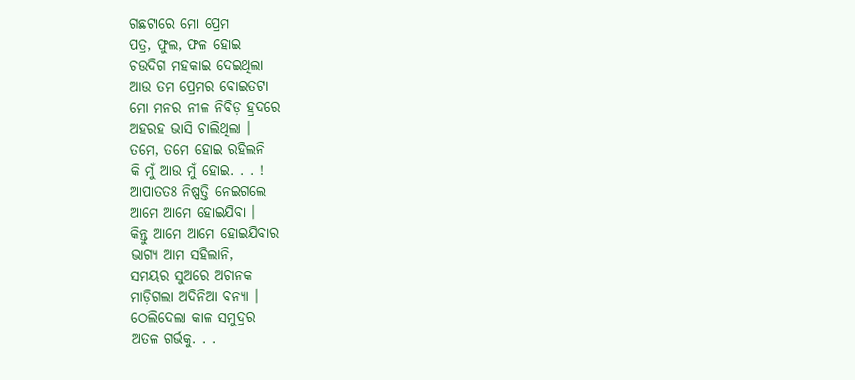ଗଛଟାରେ ମୋ ପ୍ରେମ
ପତ୍ର, ଫୁଲ, ଫଳ ହୋଇ
ଚଉଦିଗ ମହକାଇ ଦେଇଥିଲା
ଆଉ ତମ ପ୍ରେମର ବୋଇତଟା
ମୋ ମନର ନୀଳ ନିବିଡ଼ ହ୍ରଦରେ
ଅହରହ ଭାସି ଚାଲିଥିଲା ।
ତମେ, ତମେ ହୋଇ ରହିଲନି
କି ମୁଁ ଆଉ ମୁଁ ହୋଇ. . . !
ଆପାତତଃ ନିଷ୍ପତ୍ତି ନେଇଗଲେ
ଆମେ ଆମେ ହୋଇଯିବା ।
କିନ୍ତୁ ଆମେ ଆମେ ହୋଇଯିବାର
ଭାଗ୍ୟ ଆମ ସହିଲାନି,
ସମୟର ସୁଅରେ ଅଚାନକ
ମାଡ଼ିଗଲା ଅଦିନିଆ ବନ୍ୟା ।
ଠେଲିଦେଲା କାଳ ସମୁଦ୍ରର
ଅତଳ ଗର୍ଭକୁ. . .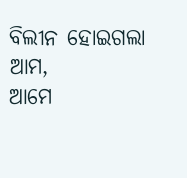ବିଲୀନ ହୋଇଗଲା ଆମ,
ଆମେ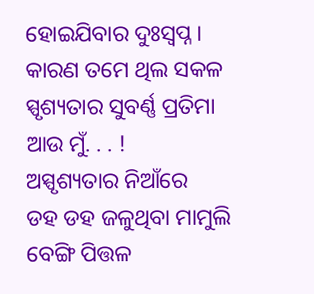ହୋଇଯିବାର ଦୁଃସ୍ୱପ୍ନ ।
କାରଣ ତମେ ଥିଲ ସକଳ
ସ୍ପୃଶ୍ୟତାର ସୁବର୍ଣ୍ଣ ପ୍ରତିମା
ଆଉ ମୁଁ. . . !
ଅସ୍ପୃଶ୍ୟତାର ନିଆଁରେ
ଡହ ଡହ ଜଳୁଥିବା ମାମୁଲି
ବେଙ୍ଗି ପିତ୍ତଳ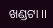ଖଣ୍ଡଟା ।।